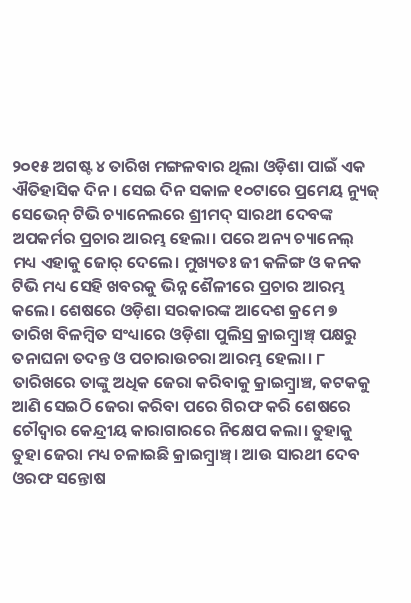୨୦୧୫ ଅଗଷ୍ଟ ୪ ତାରିଖ ମଙ୍ଗଳବାର ଥିଲା ଓଡ଼ିଶା ପାଇଁ ଏକ ଐତିହାସିକ ଦିନ। ସେଇ ଦିନ ସକାଳ ୧୦ଟାରେ ପ୍ରମେୟ ନ୍ୟୁଜ୍ ସେଭେନ୍ ଟିଭି ଚ୍ୟାନେଲରେ ଶ୍ରୀମଦ୍ ସାରଥୀ ଦେବଙ୍କ ଅପକର୍ମର ପ୍ରଚାର ଆରମ୍ଭ ହେଲା। ପରେ ଅନ୍ୟ ଚ୍ୟାନେଲ୍ ମଧ୍ୟ ଏହାକୁ ଜୋର୍ ଦେଲେ। ମୁଖ୍ୟତଃ ଜୀ କଳିଙ୍ଗ ଓ କନକ ଟିଭି ମଧ୍ୟ ସେହି ଖବରକୁ ଭିନ୍ନ ଶୈଳୀରେ ପ୍ରଚାର ଆରମ୍ଭ କଲେ। ଶେଷରେ ଓଡ଼ିଶା ସରକାରଙ୍କ ଆଦେଶ କ୍ରମେ ୭ ତାରିଖ ବିଳମ୍ବିତ ସଂଧ୍ୟାରେ ଓଡ଼ିଶା ପୁଲିସ୍ର କ୍ରାଇମ୍ବ୍ରାଞ୍ଚ୍ ପକ୍ଷରୁ ତନାଘନା ତଦନ୍ତ ଓ ପଚାରାଉଚରା ଆରମ୍ଭ ହେଲା। ୮ ତାରିଖରେ ତାଙ୍କୁ ଅଧିକ ଜେରା କରିବାକୁ କ୍ରାଇମ୍ବ୍ରାଞ୍ଚ, କଟକକୁ ଆଣି ସେଇଠି ଜେରା କରିବା ପରେ ଗିରଫ କରି ଶେଷରେ ଚୌଦ୍ଵାର କେନ୍ଦ୍ରୀୟ କାରାଗାରରେ ନିକ୍ଷେପ କଲା। ତୁହାକୁ ତୁହା ଜେରା ମଧ୍ୟ ଚଳାଇଛି କ୍ରାଇମ୍ବ୍ରାଞ୍ଚ୍। ଆଉ ସାରଥୀ ଦେବ ଓରଫ ସନ୍ତୋଷ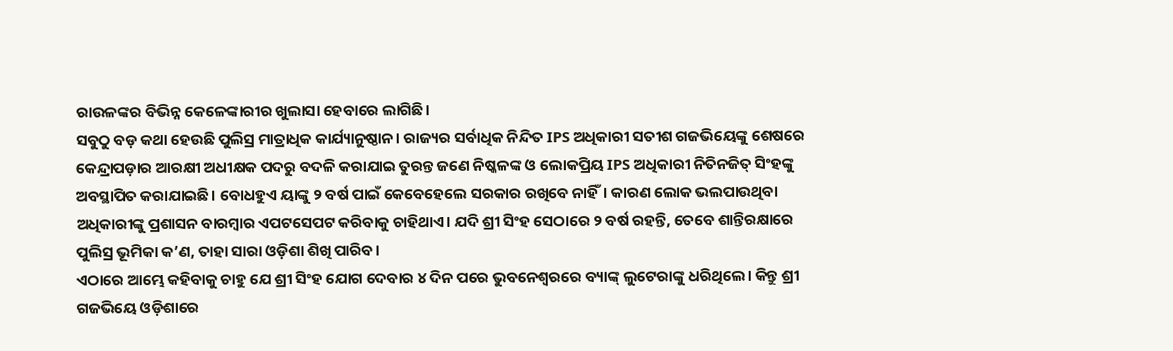ରାଉଳଙ୍କର ବିଭିନ୍ନ କେଳେଙ୍କାରୀର ଖୁଲାସା ହେବାରେ ଲାଗିଛି।
ସବୁଠୁ ବଡ଼ କଥା ହେଉଛି ପୁଲିସ୍ର ମାତ୍ରାଧିକ କାର୍ଯ୍ୟାନୁଷ୍ଠାନ। ରାଜ୍ୟର ସର୍ବାଧିକ ନିନ୍ଦିତ IPS ଅଧିକାରୀ ସତୀଶ ଗଜଭିୟେଙ୍କୁ ଶେଷରେ କେନ୍ଦ୍ରାପଡ଼ାର ଆରକ୍ଷୀ ଅଧୀକ୍ଷକ ପଦରୁ ବଦଳି କରାଯାଇ ତୁରନ୍ତ ଜଣେ ନିଷ୍କଳଙ୍କ ଓ ଲୋକପ୍ରିୟ IPS ଅଧିକାରୀ ନିତିନଜିତ୍ ସିଂହଙ୍କୁ ଅବସ୍ଥାପିତ କରାଯାଇଛି। ବୋଧହୁଏ ୟାଙ୍କୁ ୨ ବର୍ଷ ପାଇଁ କେବେହେଲେ ସରକାର ରଖିବେ ନାହିଁ। କାରଣ ଲୋକ ଭଲପାଉଥିବା ଅଧିକାରୀଙ୍କୁ ପ୍ରଶାସନ ବାରମ୍ବାର ଏପଟସେପଟ କରିବାକୁ ଚାହିଥାଏ। ଯଦି ଶ୍ରୀ ସିଂହ ସେଠାରେ ୨ ବର୍ଷ ରହନ୍ତି, ତେବେ ଶାନ୍ତିରକ୍ଷାରେ ପୁଲିସ୍ର ଭୂମିକା କ’ଣ, ତାହା ସାରା ଓଡ଼ିଶା ଶିଖି ପାରିବ।
ଏଠାରେ ଆମ୍ଭେ କହିବାକୁ ଚାହୁ ଯେ ଶ୍ରୀ ସିଂହ ଯୋଗ ଦେବାର ୪ ଦିନ ପରେ ଭୁବନେଶ୍ଵରରେ ବ୍ୟାଙ୍କ୍ ଲୁଟେରାଙ୍କୁ ଧରିଥିଲେ। କିନ୍ତୁ ଶ୍ରୀ ଗଜଭିୟେ ଓଡ଼ିଶାରେ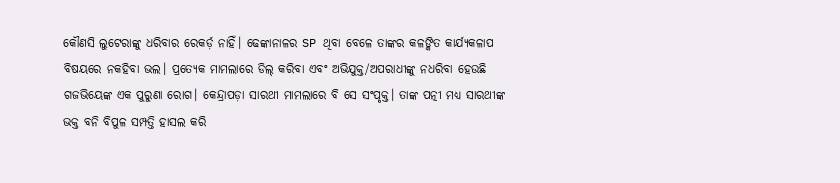କୌଣସି ଲୁଟେରାଙ୍କୁ ଧରିବାର ରେକର୍ଡ଼ ନାହିଁ। ଢେଙ୍କାନାଳର SP ଥିବା ବେଳେ ତାଙ୍କର କଳଙ୍କିତ କାର୍ଯ୍ୟକଳାପ ବିଷୟରେ ନକହିବା ଭଲ। ପ୍ରତ୍ୟେକ ମାମଲାରେ ଡିଲ୍ କରିବା ଏବଂ ଅଭିଯୁକ୍ତ/ଅପରାଧୀଙ୍କୁ ନଧରିବା ହେଉଛି ଗଜଭିୟେଙ୍କ ଏକ ପୁରୁଣା ରୋଗ। କେନ୍ଦ୍ରାପଡ଼ା ସାରଥୀ ମାମଲାରେ ବି ସେ ସଂପୃକ୍ତ। ତାଙ୍କ ପତ୍ନୀ ମଧ୍ୟ ସାରଥୀଙ୍କ ଭକ୍ତ ବନି ବିପୁଳ ସମ୍ପତ୍ତି ହାସଲ କରି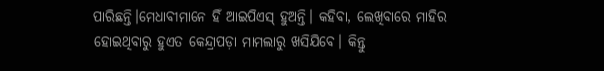ପାରିଛନ୍ତି।ମେଧାବୀମାନେ ହିଁ ଆଇପିଏସ୍ ହୁଅନ୍ତି। କହିବା, ଲେଖିବାରେ ମାହିର ହୋଇଥିବାରୁ ହୁଏତ କେନ୍ଦ୍ରାପଡ଼ା ମାମଲାରୁ ଖସିଯିବେ। କିନ୍ତୁ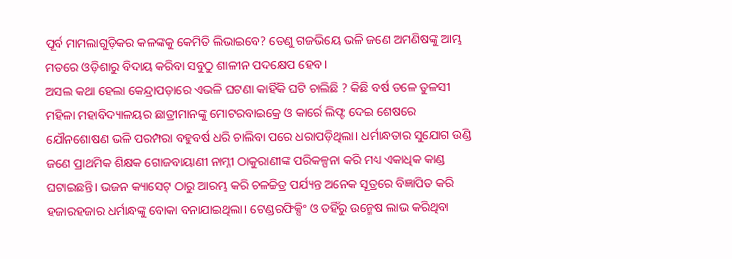ପୂର୍ବ ମାମଲାଗୁଡ଼ିକର କଳଙ୍କକୁ କେମିତି ଲିଭାଇବେ? ତେଣୁ ଗଜଭିୟେ ଭଳି ଜଣେ ଅମଣିଷଙ୍କୁ ଆମ୍ଭ ମତରେ ଓଡ଼ିଶାରୁ ବିଦାୟ କରିବା ସବୁଠୁ ଶାଳୀନ ପଦକ୍ଷେପ ହେବ।
ଅସଲ କଥା ହେଲା କେନ୍ଦ୍ରାପଡ଼ାରେ ଏଭଳି ଘଟଣା କାହିଁକି ଘଟି ଚାଲିଛି ? କିଛି ବର୍ଷ ତଳେ ତୁଳସୀ ମହିଳା ମହାବିଦ୍ୟାଳୟର ଛାତ୍ରୀମାନଙ୍କୁ ମୋଟରବାଇକ୍ରେ ଓ କାର୍ରେ ଲିଫ୍ଟ ଦେଇ ଶେଷରେ ଯୌନଶୋଷଣ ଭଳି ପରମ୍ପରା ବହୁବର୍ଷ ଧରି ଚାଲିବା ପରେ ଧରାପଡ଼ିଥିଲା। ଧର୍ମାନ୍ଧତାର ସୁଯୋଗ ଉଣ୍ଡି ଜଣେ ପ୍ରାଥମିକ ଶିକ୍ଷକ ଗୋଜବାୟାଣୀ ନାମ୍ନୀ ଠାକୁରାଣୀଙ୍କ ପରିକଳ୍ପନା କରି ମଧ୍ୟ ଏକାଧିକ କାଣ୍ଡ ଘଟାଇଛନ୍ତି। ଭଜନ କ୍ୟାସେଟ୍ ଠାରୁ ଆରମ୍ଭ କରି ଚଳଚ୍ଚିତ୍ର ପର୍ଯ୍ୟନ୍ତ ଅନେକ ସୂତ୍ରରେ ବିଜ୍ଞାପିତ କରି ହଜାରହଜାର ଧର୍ମାନ୍ଧଙ୍କୁ ବୋକା ବନାଯାଇଥିଲା। ଟେଣ୍ଡରଫିକ୍ସିଂ ଓ ତହିଁରୁ ଉନ୍ମେଷ ଲାଭ କରିଥିବା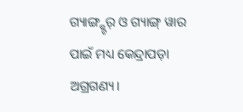ଗ୍ୟାଙ୍ଗ୍ଷ୍ଟର୍ ଓ ଗ୍ୟାଙ୍ଗ୍ ୱାର ପାଇଁ ମଧ୍ୟ କେନ୍ଦ୍ରାପଡ଼ା ଅଗ୍ରଗଣ୍ୟ।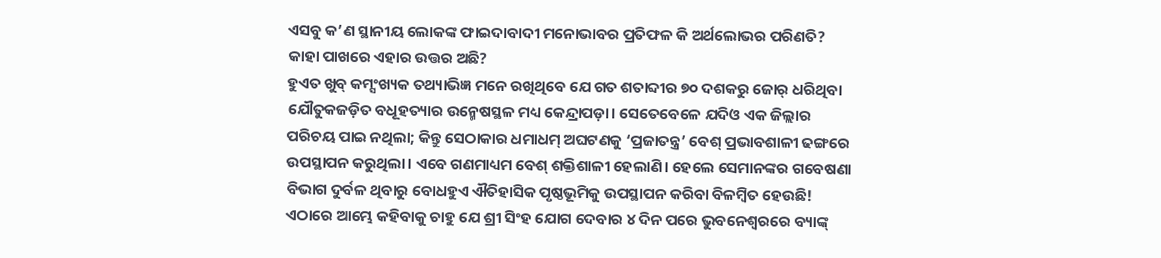ଏସବୁ କ’ଣ ସ୍ଥାନୀୟ ଲୋକଙ୍କ ଫାଇଦାବାଦୀ ମନୋଭାବର ପ୍ରତିଫଳ କି ଅର୍ଥଲୋଭର ପରିଣତି? କାହା ପାଖରେ ଏହାର ଉତ୍ତର ଅଛି?
ହୁଏତ ଖୁବ୍ କମ୍ସଂଖ୍ୟକ ତଥ୍ୟାଭିଜ୍ଞ ମନେ ରଖିଥିବେ ଯେ ଗତ ଶତାବ୍ଦୀର ୭୦ ଦଶକରୁ ଜୋର୍ ଧରିଥିବା ଯୌତୁକଜଡ଼ିତ ବଧୂହତ୍ୟାର ଉନ୍ମେଷସ୍ଥଳ ମଧ୍ୟ କେନ୍ଦ୍ରାପଡ଼ା। ସେତେବେଳେ ଯଦିଓ ଏକ ଜିଲ୍ଲାର ପରିଚୟ ପାଇ ନଥିଲା; କିନ୍ତୁ ସେଠାକାର ଧମାଧମ୍ ଅଘଟଣକୁ ‘ପ୍ରଜାତନ୍ତ୍ର’ ବେଶ୍ ପ୍ରଭାବଶାଳୀ ଢଙ୍ଗରେ ଉପସ୍ଥାପନ କରୁଥିଲା। ଏବେ ଗଣମାଧ୍ୟମ ବେଶ୍ ଶକ୍ତିଶାଳୀ ହେଲାଣି। ହେଲେ ସେମାନଙ୍କର ଗବେଷଣା ବିଭାଗ ଦୁର୍ବଳ ଥିବାରୁ ବୋଧହୁଏ ଐତିହାସିକ ପୃଷ୍ଠଭୂମିକୁ ଉପସ୍ଥାପନ କରିବା ବିଳମ୍ବିତ ହେଉଛି!
ଏଠାରେ ଆମ୍ଭେ କହିବାକୁ ଚାହୁ ଯେ ଶ୍ରୀ ସିଂହ ଯୋଗ ଦେବାର ୪ ଦିନ ପରେ ଭୁବନେଶ୍ଵରରେ ବ୍ୟାଙ୍କ୍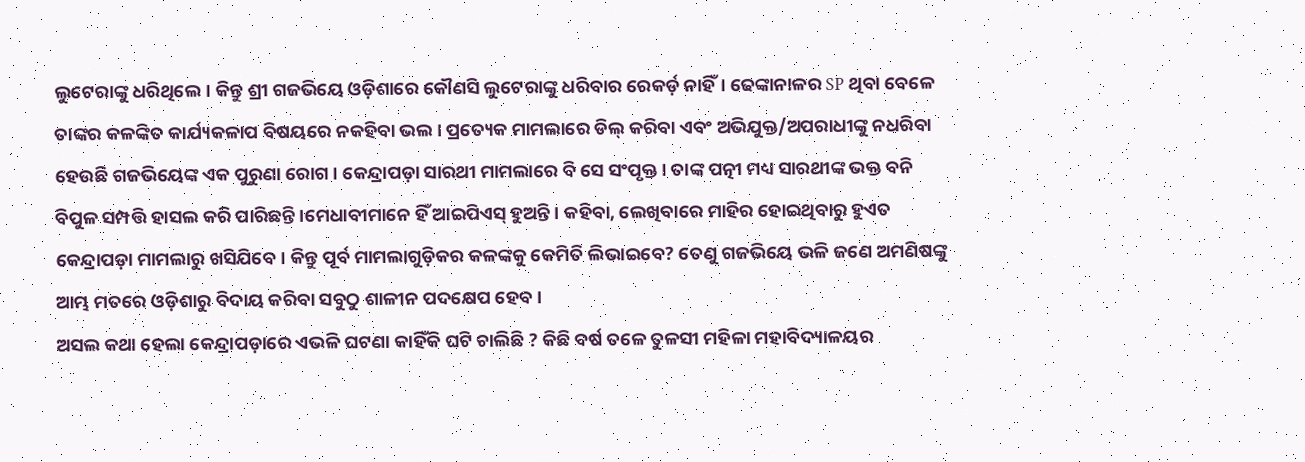ଲୁଟେରାଙ୍କୁ ଧରିଥିଲେ। କିନ୍ତୁ ଶ୍ରୀ ଗଜଭିୟେ ଓଡ଼ିଶାରେ କୌଣସି ଲୁଟେରାଙ୍କୁ ଧରିବାର ରେକର୍ଡ଼ ନାହିଁ। ଢେଙ୍କାନାଳର SP ଥିବା ବେଳେ ତାଙ୍କର କଳଙ୍କିତ କାର୍ଯ୍ୟକଳାପ ବିଷୟରେ ନକହିବା ଭଲ। ପ୍ରତ୍ୟେକ ମାମଲାରେ ଡିଲ୍ କରିବା ଏବଂ ଅଭିଯୁକ୍ତ/ଅପରାଧୀଙ୍କୁ ନଧରିବା ହେଉଛି ଗଜଭିୟେଙ୍କ ଏକ ପୁରୁଣା ରୋଗ। କେନ୍ଦ୍ରାପଡ଼ା ସାରଥୀ ମାମଲାରେ ବି ସେ ସଂପୃକ୍ତ। ତାଙ୍କ ପତ୍ନୀ ମଧ୍ୟ ସାରଥୀଙ୍କ ଭକ୍ତ ବନି ବିପୁଳ ସମ୍ପତ୍ତି ହାସଲ କରି ପାରିଛନ୍ତି।ମେଧାବୀମାନେ ହିଁ ଆଇପିଏସ୍ ହୁଅନ୍ତି। କହିବା, ଲେଖିବାରେ ମାହିର ହୋଇଥିବାରୁ ହୁଏତ କେନ୍ଦ୍ରାପଡ଼ା ମାମଲାରୁ ଖସିଯିବେ। କିନ୍ତୁ ପୂର୍ବ ମାମଲାଗୁଡ଼ିକର କଳଙ୍କକୁ କେମିତି ଲିଭାଇବେ? ତେଣୁ ଗଜଭିୟେ ଭଳି ଜଣେ ଅମଣିଷଙ୍କୁ ଆମ୍ଭ ମତରେ ଓଡ଼ିଶାରୁ ବିଦାୟ କରିବା ସବୁଠୁ ଶାଳୀନ ପଦକ୍ଷେପ ହେବ।
ଅସଲ କଥା ହେଲା କେନ୍ଦ୍ରାପଡ଼ାରେ ଏଭଳି ଘଟଣା କାହିଁକି ଘଟି ଚାଲିଛି ? କିଛି ବର୍ଷ ତଳେ ତୁଳସୀ ମହିଳା ମହାବିଦ୍ୟାଳୟର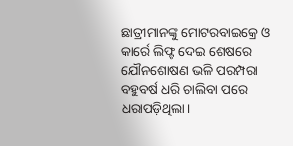ଛାତ୍ରୀମାନଙ୍କୁ ମୋଟରବାଇକ୍ରେ ଓ କାର୍ରେ ଲିଫ୍ଟ ଦେଇ ଶେଷରେ ଯୌନଶୋଷଣ ଭଳି ପରମ୍ପରା ବହୁବର୍ଷ ଧରି ଚାଲିବା ପରେ ଧରାପଡ଼ିଥିଲା।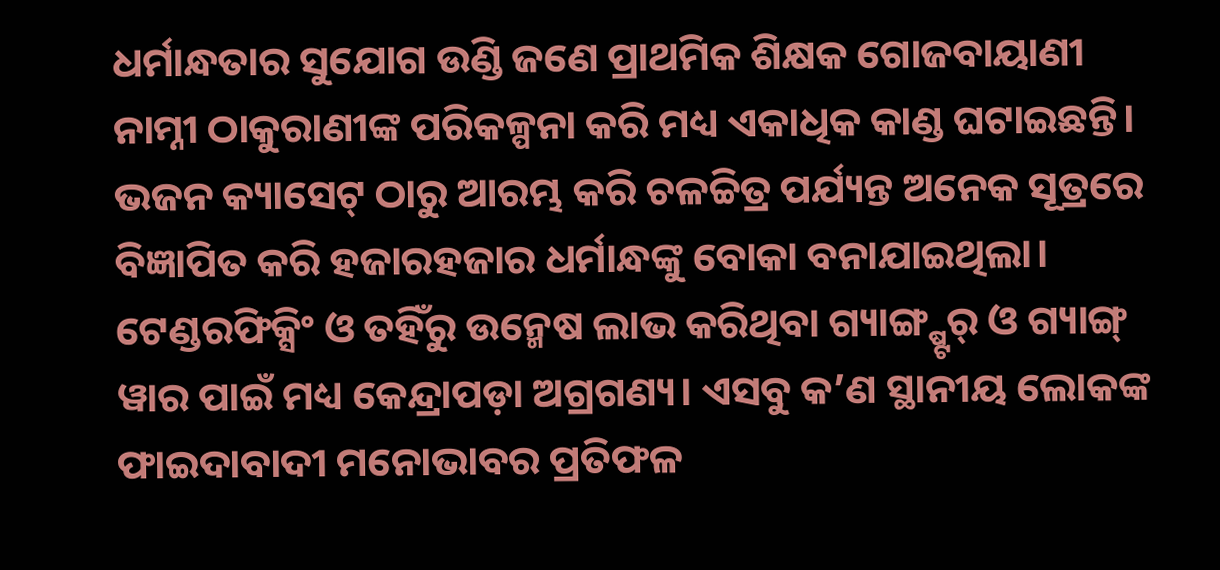ଧର୍ମାନ୍ଧତାର ସୁଯୋଗ ଉଣ୍ଡି ଜଣେ ପ୍ରାଥମିକ ଶିକ୍ଷକ ଗୋଜବାୟାଣୀ ନାମ୍ନୀ ଠାକୁରାଣୀଙ୍କ ପରିକଳ୍ପନା କରି ମଧ୍ୟ ଏକାଧିକ କାଣ୍ଡ ଘଟାଇଛନ୍ତି। ଭଜନ କ୍ୟାସେଟ୍ ଠାରୁ ଆରମ୍ଭ କରି ଚଳଚ୍ଚିତ୍ର ପର୍ଯ୍ୟନ୍ତ ଅନେକ ସୂତ୍ରରେ ବିଜ୍ଞାପିତ କରି ହଜାରହଜାର ଧର୍ମାନ୍ଧଙ୍କୁ ବୋକା ବନାଯାଇଥିଲା। ଟେଣ୍ଡରଫିକ୍ସିଂ ଓ ତହିଁରୁ ଉନ୍ମେଷ ଲାଭ କରିଥିବା ଗ୍ୟାଙ୍ଗ୍ଷ୍ଟର୍ ଓ ଗ୍ୟାଙ୍ଗ୍ ୱାର ପାଇଁ ମଧ୍ୟ କେନ୍ଦ୍ରାପଡ଼ା ଅଗ୍ରଗଣ୍ୟ। ଏସବୁ କ’ଣ ସ୍ଥାନୀୟ ଲୋକଙ୍କ ଫାଇଦାବାଦୀ ମନୋଭାବର ପ୍ରତିଫଳ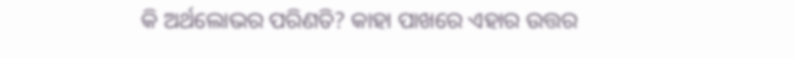କି ଅର୍ଥଲୋଭର ପରିଣତି? କାହା ପାଖରେ ଏହାର ଉତ୍ତର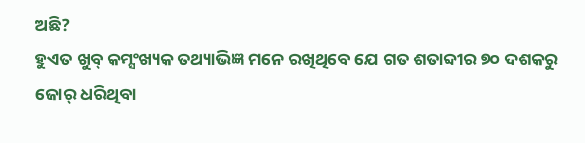ଅଛି?
ହୁଏତ ଖୁବ୍ କମ୍ସଂଖ୍ୟକ ତଥ୍ୟାଭିଜ୍ଞ ମନେ ରଖିଥିବେ ଯେ ଗତ ଶତାବ୍ଦୀର ୭୦ ଦଶକରୁ ଜୋର୍ ଧରିଥିବା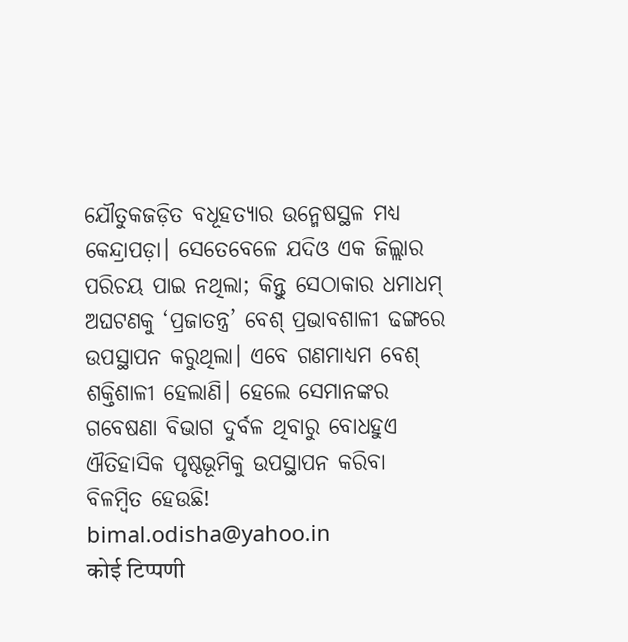ଯୌତୁକଜଡ଼ିତ ବଧୂହତ୍ୟାର ଉନ୍ମେଷସ୍ଥଳ ମଧ୍ୟ କେନ୍ଦ୍ରାପଡ଼ା। ସେତେବେଳେ ଯଦିଓ ଏକ ଜିଲ୍ଲାର ପରିଚୟ ପାଇ ନଥିଲା; କିନ୍ତୁ ସେଠାକାର ଧମାଧମ୍ ଅଘଟଣକୁ ‘ପ୍ରଜାତନ୍ତ୍ର’ ବେଶ୍ ପ୍ରଭାବଶାଳୀ ଢଙ୍ଗରେ ଉପସ୍ଥାପନ କରୁଥିଲା। ଏବେ ଗଣମାଧ୍ୟମ ବେଶ୍ ଶକ୍ତିଶାଳୀ ହେଲାଣି। ହେଲେ ସେମାନଙ୍କର ଗବେଷଣା ବିଭାଗ ଦୁର୍ବଳ ଥିବାରୁ ବୋଧହୁଏ ଐତିହାସିକ ପୃଷ୍ଠଭୂମିକୁ ଉପସ୍ଥାପନ କରିବା ବିଳମ୍ବିତ ହେଉଛି!
bimal.odisha@yahoo.in
कोई टिप्पणी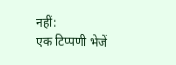नहीं:
एक टिप्पणी भेजें